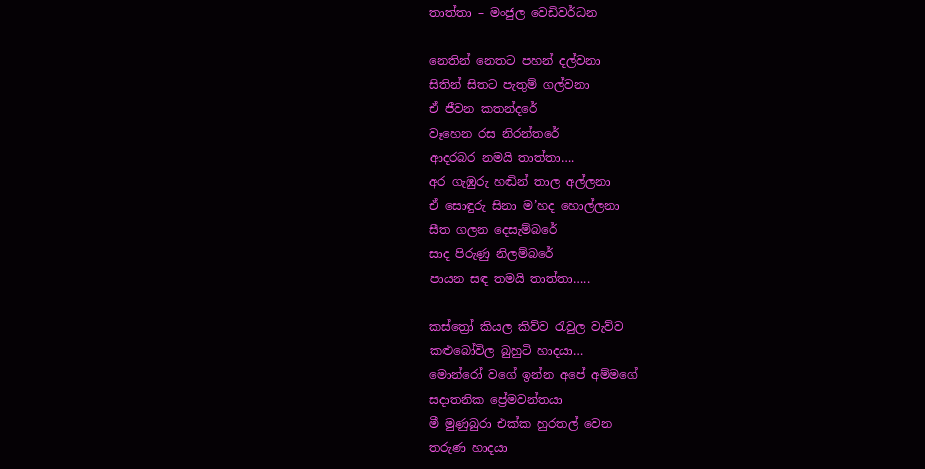තාත්තා – මංජුල වෙඩිවර්ධන

නෙතින් නෙතට පහන් දල්වනා
සිතින් සිතට පැතුම් ගල්වනා
ඒ ජීවන කතන්දරේ
වෑහෙන රස නිරන්තරේ
ආදරබර නමයි තාත්තා….
අර ගැඹුරු හඬින් තාල අල්ලනා
ඒ සොඳුරු සිනා ම’හද හොල්ලනා
සීත ගලන දෙසැම්බරේ
සාද පිරුණු නිලම්බරේ
පායන සඳ තමයි තාත්තා…..

කස්ත්‍රෝ කියල කිව්ව රැවුල වැව්ව
කළුබෝවිල බුහුටි හාදයා…
මොන්රෝ වගේ ඉන්න අපේ අම්මගේ
සදාතනික ප්‍රේමවන්තයා
මී මුණුබුරා එක්ක හුරතල් වෙන
තරුණ හාදයා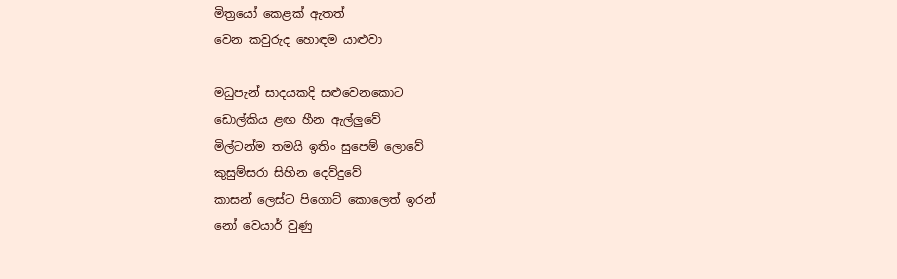මිත්‍රයෝ කෙළක් ඇතත්
වෙන කවුරුද හොඳම යාළුවා

මධුපැන් සාදයකදි සළුවෙනකොට
ඩොල්කිය ළඟ හීන ඇල්ලුවේ
මිල්ටන්ම තමයි ඉතිං සුපෙම් ලොවේ
කුසුම්සරා සිහින දෙව්දුවේ
කාසන් ලෙස්ට පිගොට් කොලෙත් ඉරන්
නෝ වෙයාර් වුණු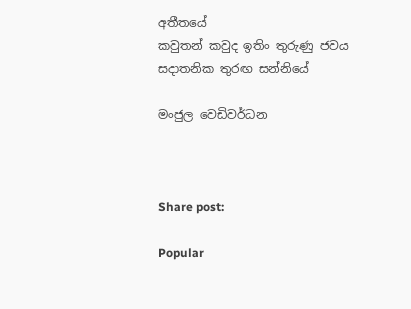අතීතයේ
කවුතන් කවුද ඉතිං තුරුණු ජවය
සදාතනික තුරඟ සන්නියේ

මංජුල වෙඩිවර්ධන



Share post:

Popular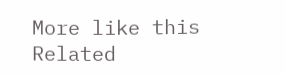More like this
Related